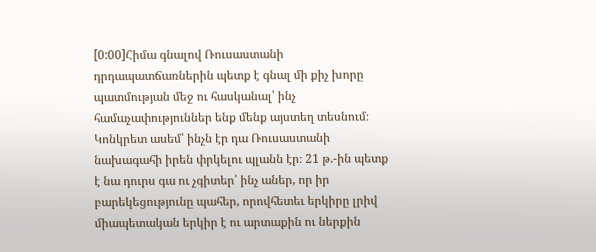[0:00]Հիմա գնալով Ռուսաստանի դրդապատճառներին պետք է գնալ մի քիչ խորը պատմության մեջ ու հասկանալ՝ ինչ համաչափություններ ենք մենք այստեղ տեսնում։ Կոնկրետ ասեմ՝ ինչն էր դա Ռուսաստանի նախագահի իրեն փրկելու պլանն էր։ 21 թ.-ին պետք է նա դուրս գա ու չգիտեր՝ ինչ աներ, որ իր բարեկեցությունը պահեր, որովհետեւ երկիրը լրիվ միապետական երկիր է ու արտաքին ու ներքին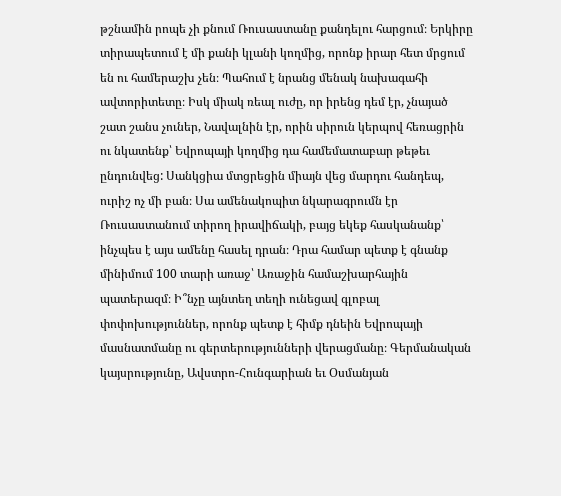թշնամին րոպե չի քնում Ռուսաստանը քանդելու հարցում։ Երկիրը տիրապետում է մի քանի կլանի կողմից, որոնք իրար հետ մրցում են ու համերաշխ չեն։ Պահում է նրանց մենակ նախագահի ավտորիտետը։ Իսկ միակ ռեալ ուժը, որ իրենց դեմ էր, չնայած շատ շանս չուներ, Նավալնին էր, որին սիրուն կերպով հեռացրին ու նկատենք՝ Եվրոպայի կողմից դա համեմատաբար թեթեւ ընդունվեց: Սանկցիա մտցրեցին միայն վեց մարդու հանդեպ, ուրիշ ոչ մի բան։ Սա ամենակոպիտ նկարագրումն էր Ռուսաստանում տիրող իրավիճակի, բայց եկեք հասկանանք՝ ինչպես է այս ամենը հասել դրան։ Դրա համար պետք է գնանք մինիմում 100 տարի առաջ՝ Առաջին համաշխարհային պատերազմ։ Ի՞նչը այնտեղ տեղի ունեցավ գլոբալ փոփոխություններ, որոնք պետք է հիմք դնեին Եվրոպայի մասնատմանը ու գերտերությունների վերացմանը։ Գերմանական կայսրությունը, Ավստրո-Հունգարիան եւ Օսմանյան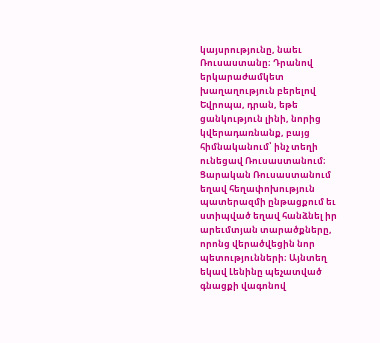կայսրությունը, նաեւ Ռուսաստանը։ Դրանով երկարաժամկետ խաղաղություն բերելով Եվրոպա, դրան, եթե ցանկություն լինի, նորից կվերադառնանք, բայց հիմնականում՝ ինչ տեղի ունեցավ Ռուսաստանում։ Ցարական Ռուսաստանում եղավ հեղափոխություն պատերազմի ընթացքում եւ ստիպված եղավ հանձնել իր արեւմտյան տարածքները, որոնց վերածվեցին նոր պետությունների։ Այնտեղ եկավ Լենինը պեչատված գնացքի վագոնով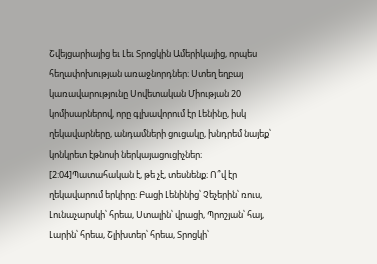Շվեյցարիայից եւ Լեւ Տրոցկին Ամերիկայից, որպես հեղափոխության առաջնորդներ։ Ստեղ եղբայ կառավարությունը Սովետական Միության 20 կոմիսարներով, որը գլխավորում էր Լենինը, իսկ ղեկավարները, անդամների ցուցակը, խնդրեմ նայեք՝ կոնկրետ էթնոսի ներկայացուցիչներ։
[2:04]Պատահական է, թե չէ, տեսնենք։ Ո՞վ էր ղեկավարում երկիրը։ Բացի Լենինից՝ Չեչերին՝ ռուս, Լունաչարսկի՝ հրեա, Ստալին՝ վրացի, Պրոշյան՝ հայ, Լարին՝ հրեա, Շլիխտեր՝ հրեա, Տրոցկի՝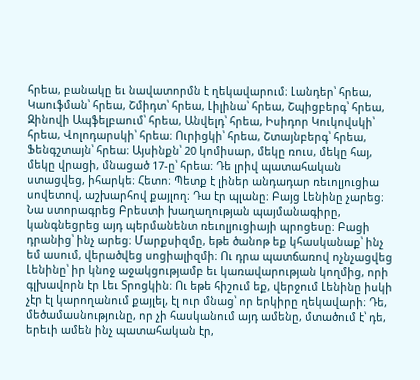հրեա, բանակը եւ նավատորմն է ղեկավարում։ Լանդեր՝ հրեա, Կաուֆման՝ հրեա, Շմիդտ՝ հրեա, Լիլինա՝ հրեա, Շպիցբերգ՝ հրեա, Զինովի Ապֆելբաում՝ հրեա, Անվելդ՝ հրեա, Իսիդոր Կուկովսկի՝ հրեա, Վոլոդարսկի՝ հրեա։ Ուրիցկի՝ հրեա, Շտայնբերգ՝ հրեա, Ֆենգշտայն՝ հրեա։ Այսինքն՝ 20 կոմիսար, մեկը ռուս, մեկը հայ, մեկը վրացի, մնացած 17-ը՝ հրեա։ Դե լրիվ պատահական ստացվեց, իհարկե։ Հետո։ Պետք է լիներ անդադար ռեւոլյուցիա սովետով, աշխարհով քայլող։ Դա էր պլանը։ Բայց Լենինը չարեց։ Նա ստորագրեց Բրեստի խաղաղության պայմանագիրը, կանգնեցրեց այդ պերմանենտ ռեւոլյուցիայի պրոցեսը։ Բացի դրանից՝ ինչ արեց։ Մարքսիզմը, եթե ծանոթ եք կհասկանաք՝ ինչ եմ ասում, վերածվեց սոցիալիզմի։ Ու դրա պատճառով ոչնչացվեց Լենինը՝ իր կնոջ աջակցությամբ եւ կառավարության կողմից, որի գլխավորն էր Լեւ Տրոցկին։ Ու եթե հիշում եք, վերջում Լենինը իսկի չէր էլ կարողանում քայլել, էլ ուր մնաց՝ որ երկիրը ղեկավարի։ Դե, մեծամասնությունը, որ չի հասկանում այդ ամենը, մտածում է՝ դե, երեւի ամեն ինչ պատահական էր,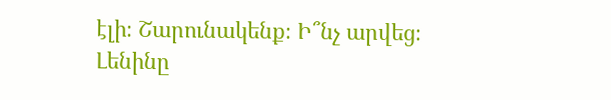էլի։ Շարունակենք։ Ի՞նչ արվեց։ Լենինը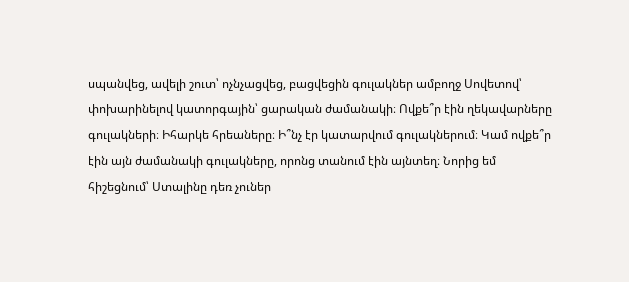սպանվեց, ավելի շուտ՝ ոչնչացվեց, բացվեցին գուլակներ ամբողջ Սովետով՝ փոխարինելով կատորգային՝ ցարական ժամանակի։ Ովքե՞ր էին ղեկավարները գուլակների։ Իհարկե հրեաները։ Ի՞նչ էր կատարվում գուլակներում։ Կամ ովքե՞ր էին այն ժամանակի գուլակները, որոնց տանում էին այնտեղ։ Նորից եմ հիշեցնում՝ Ստալինը դեռ չուներ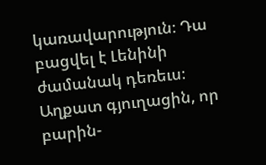կառավարություն։ Դա բացվել է Լենինի ժամանակ դեռեւս։ Աղքատ գյուղացին, որ բարին-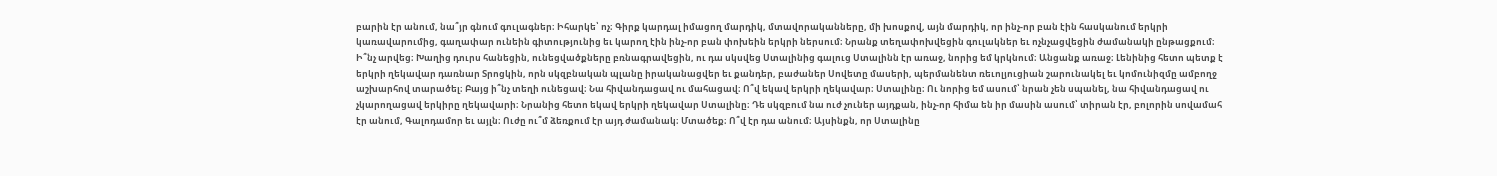բարին էր անում, նա՞յր գնում գուլագներ։ Իհարկե՝ ոչ։ Գիրք կարդալ իմացող մարդիկ, մտավորականները, մի խոսքով, այն մարդիկ, որ ինչ-որ բան էին հասկանում երկրի կառավարումից, գաղափար ունեին գիտությունից եւ կարող էին ինչ-որ բան փոխեին երկրի ներսում։ Նրանք տեղափոխվեցին գուլակներ եւ ոչնչացվեցին ժամանակի ընթացքում։ Ի՞նչ արվեց։ Խաղից դուրս հանեցին, ունեցվածքները բռնագրավեցին, ու դա սկսվեց Ստալինից գալուց Ստալինն էր առաջ, նորից եմ կրկնում։ Անցանք առաջ։ Լենինից հետո պետք է երկրի ղեկավար դառնար Տրոցկին, որն սկզբնական պլանը իրականացվեր եւ քանդեր, բաժաներ Սովետը մասերի, պերմանենտ ռեւոլյուցիան շարունակել եւ կոմունիզմը ամբողջ աշխարհով տարածել։ Բայց ի՞նչ տեղի ունեցավ։ Նա հիվանդացավ ու մահացավ։ Ո՞վ եկավ երկրի ղեկավար։ Ստալինը։ Ու նորից եմ ասում՝ նրան չեն սպանել, նա հիվանդացավ ու չկարողացավ երկիրը ղեկավարի։ Նրանից հետո եկավ երկրի ղեկավար Ստալինը։ Դե սկզբում նա ուժ չուներ այդքան, ինչ-որ հիմա են իր մասին ասում՝ տիրան էր, բոլորին սովամահ էր անում, Գալոդամոր եւ այլն։ Ուժը ու՞մ ձեռքում էր այդ ժամանակ։ Մտածեք։ Ո՞վ էր դա անում։ Այսինքն, որ Ստալինը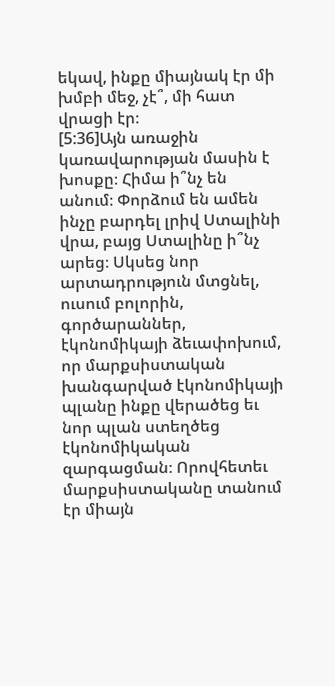եկավ, ինքը միայնակ էր մի խմբի մեջ, չէ՞, մի հատ վրացի էր։
[5:36]Այն առաջին կառավարության մասին է խոսքը։ Հիմա ի՞նչ են անում։ Փորձում են ամեն ինչը բարդել լրիվ Ստալինի վրա, բայց Ստալինը ի՞նչ արեց։ Սկսեց նոր արտադրություն մտցնել, ուսում բոլորին, գործարաններ, էկոնոմիկայի ձեւափոխում, որ մարքսիստական խանգարված էկոնոմիկայի պլանը ինքը վերածեց եւ նոր պլան ստեղծեց էկոնոմիկական զարգացման։ Որովհետեւ մարքսիստականը տանում էր միայն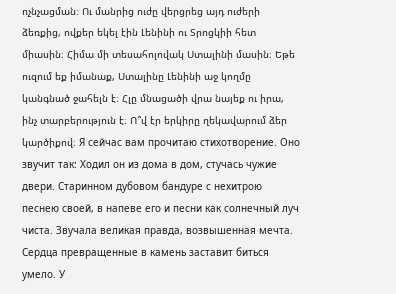ոչնչացման։ Ու մանրից ուժը վերցրեց այդ ուժերի ձեռքից, ովքեր եկել էին Լենինի ու Տրոցկիի հետ միասին։ Հիմա մի տեսահոլովակ Ստալինի մասին։ Եթե ուզում եք իմանաք, Ստալինը Լենինի աջ կողմը կանգնած ջահելն է։ Հլը մնացածի վրա նայեք ու իրա, ինչ տարբերություն է։ Ո՞վ էր երկիրը ղեկավարում ձեր կարծիքով։ Я сейчас вам прочитаю стихотворение. Оно звучит так: Ходил он из дома в дом, стучась чужие двери. Старинном дубовом бандуре с нехитрою песнею своей, в напеве его и песни как солнечный луч чиста. Звучала великая правда, возвышенная мечта. Сердца превращенные в камень заставит биться умело. У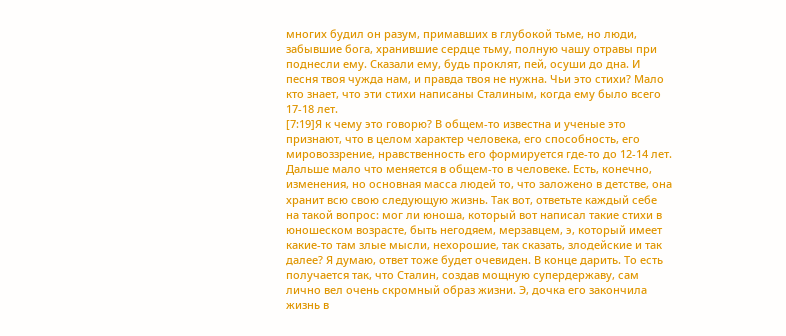многих будил он разум, примавших в глубокой тьме, но люди, забывшие бога, хранившие сердце тьму, полную чашу отравы при поднесли ему. Сказали ему, будь проклят, пей, осуши до дна. И песня твоя чужда нам, и правда твоя не нужна. Чьи это стихи? Мало кто знает, что эти стихи написаны Сталиным, когда ему было всего 17-18 лет.
[7:19]Я к чему это говорю? В общем-то известна и ученые это признают, что в целом характер человека, его способность, его мировоззрение, нравственность его формируется где-то до 12-14 лет. Дальше мало что меняется в общем-то в человеке. Есть, конечно, изменения, но основная масса людей то, что заложено в детстве, она хранит всю свою следующую жизнь. Так вот, ответьте каждый себе на такой вопрос: мог ли юноша, который вот написал такие стихи в юношеском возрасте, быть негодяем, мерзавцем, э, который имеет какие-то там злые мысли, нехорошие, так сказать, злодейские и так далее? Я думаю, ответ тоже будет очевиден. В конце дарить. То есть получается так, что Сталин, создав мощную супердержаву, сам лично вел очень скромный образ жизни. Э, дочка его закончила жизнь в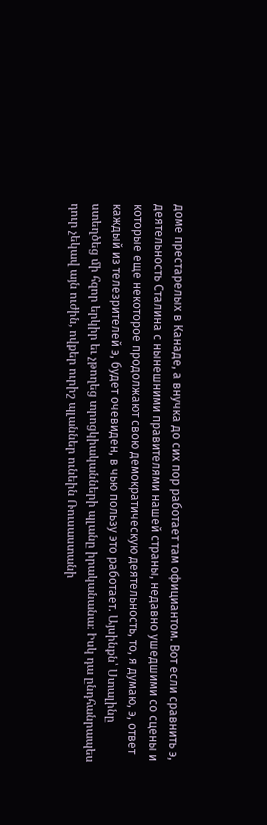доме престарелых в Канаде, а внучка до сих пор работает там официантом. Вот если сравнить э, деятельность Сталина с нынешними правителями нашей страны, недавно ушедшими со сцены и которые еще некоторое продолжают свою демократическую деятельность, то, я думаю, э, ответ каждый из телезрителей э, будет очевиден, в чью пользу это работает. Այսինքն՝ Ստալինը ստեղծեց մի հզոր երկիր եւ չթողեց տրոցկիականների պլանը իրականանա։ Իսկ դա ընդհանրապես դուր չեկավ այն ուժին, ովքեր ուրիշ պլաններ ունեին Ռուսաստանի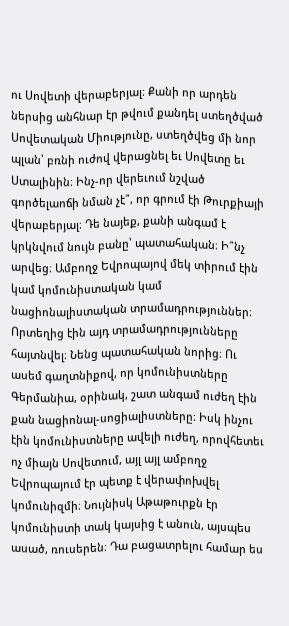ու Սովետի վերաբերյալ։ Քանի որ արդեն ներսից անհնար էր թվում քանդել ստեղծված Սովետական Միությունը, ստեղծվեց մի նոր պլան՝ բռնի ուժով վերացնել եւ Սովետը եւ Ստալինին։ Ինչ-որ վերեւում նշված գործելաոճի նման չէ՞, որ գրում էի Թուրքիայի վերաբերյալ։ Դե նայեք, քանի անգամ է կրկնվում նույն բանը՝ պատահական։ Ի՞նչ արվեց։ Ամբողջ Եվրոպայով մեկ տիրում էին կամ կոմունիստական կամ նացիոնալիստական տրամադրություններ։ Որտեղից էին այդ տրամադրությունները հայտնվել։ Նենց պատահական նորից։ Ու ասեմ գաղտնիքով, որ կոմունիստները Գերմանիա, օրինակ, շատ անգամ ուժեղ էին քան նացիոնալ-սոցիալիստները։ Իսկ ինչու էին կոմունիստները ավելի ուժեղ, որովհետեւ ոչ միայն Սովետում, այլ այլ ամբողջ Եվրոպայում էր պետք է վերափոխվել կոմունիզմի։ Նույնիսկ Աթաթուրքն էր կոմունիստի տակ կայսից է անուն, այսպես ասած, ռուսերեն։ Դա բացատրելու համար ես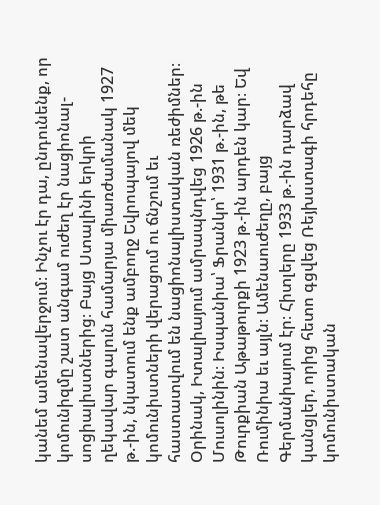կանեմ ամենավերջում։ Ինչու էր դա, ընդունենք, որ կոմունիզմը շատ անգամ ուժեղ էր նացիոնալ-սոցիալիստներից։ Բայց Ստալինի երկրի ղեկավար գալուն համարյա միառժամանակ 1927 թ.-ին, նկատում ենք ամբողջ Եվրոպայով մեկ կոմունիստների վերացում ու ճնշում եւ հաստատվում են նացիոնալիստական ռեժիմներ։ Օրինակ, Իտալիայում ամրապնդվեց 1926 թ.-ին Մուսոլինին։ Իսպանիա՝ Ֆրանկո՝ 1931 թ.-ին, թե Թուրքիան Աթաթուրքի 1923 թ.-ին արդեն կար։ Եվ Ռումինիա եւ այլն։ Ամենաուժեղը, բայց Գերմանիայում էր։ Հիտլերը 1933 թ.-ին դարձավ կանցլեր, որից հետո գցվեց Ռեյխստագի հրդեհը կոմունիստական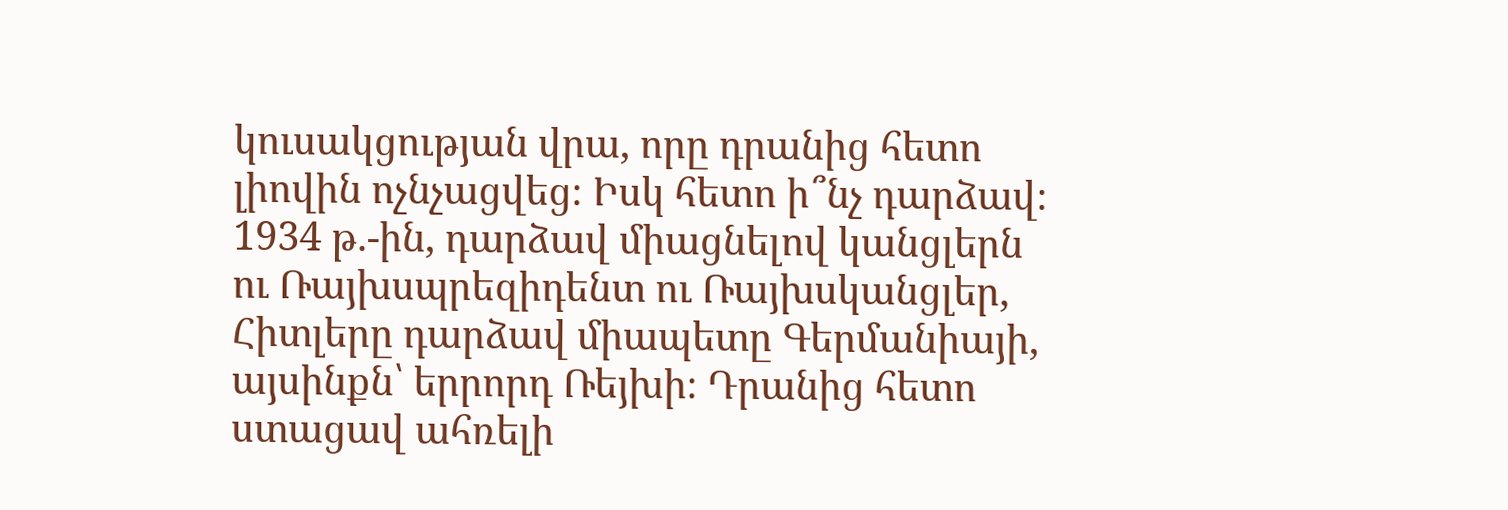կուսակցության վրա, որը դրանից հետո լիովին ոչնչացվեց։ Իսկ հետո ի՞նչ դարձավ։ 1934 թ.-ին, դարձավ միացնելով կանցլերն ու Ռայխսպրեզիդենտ ու Ռայխսկանցլեր, Հիտլերը դարձավ միապետը Գերմանիայի, այսինքն՝ երրորդ Ռեյխի։ Դրանից հետո ստացավ ահռելի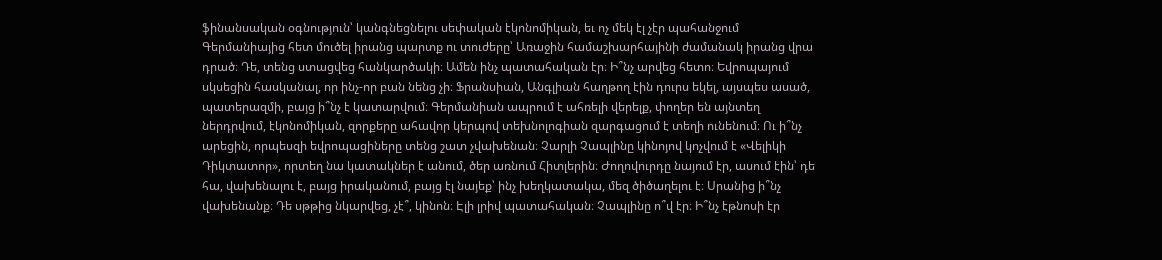ֆինանսական օգնություն՝ կանգնեցնելու սեփական էկոնոմիկան, եւ ոչ մեկ էլ չէր պահանջում Գերմանիայից հետ մուծել իրանց պարտք ու տուժերը՝ Առաջին համաշխարհայինի ժամանակ իրանց վրա դրած։ Դե, տենց ստացվեց հանկարծակի։ Ամեն ինչ պատահական էր։ Ի՞նչ արվեց հետո։ Եվրոպայում սկսեցին հասկանալ, որ ինչ-որ բան նենց չի։ Ֆրանսիան, Անգլիան հաղթող էին դուրս եկել, այսպես ասած, պատերազմի, բայց ի՞նչ է կատարվում։ Գերմանիան ապրում է ահռելի վերելք, փողեր են այնտեղ ներդրվում, էկոնոմիկան, զորքերը ահավոր կերպով տեխնոլոգիան զարգացում է տեղի ունենում։ Ու ի՞նչ արեցին, որպեսզի եվրոպացիները տենց շատ չվախենան։ Չարլի Չապլինը կինոյով կոչվում է «Վելիկի Դիկտատոր», որտեղ նա կատակներ է անում, ծեր առնում Հիտլերին։ Ժողովուրդը նայում էր, ասում էին՝ դե հա, վախենալու է, բայց իրականում, բայց էլ նայեք՝ ինչ խեղկատակա, մեզ ծիծաղելու է։ Սրանից ի՞նչ վախենանք։ Դե սթթից նկարվեց, չէ՞, կինոն։ Էլի լրիվ պատահական։ Չապլինը ո՞վ էր։ Ի՞նչ էթնոսի էր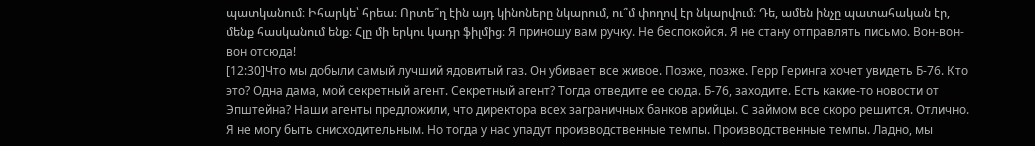պատկանում։ Իհարկե՝ հրեա։ Որտե՞ղ էին այդ կինոները նկարում, ու՞մ փողով էր նկարվում։ Դե, ամեն ինչը պատահական էր, մենք հասկանում ենք։ Հլը մի երկու կադր ֆիլմից։ Я приношу вам ручку. Не беспокойся. Я не стану отправлять письмо. Вон-вон-вон отсюда!
[12:30]Что мы добыли самый лучший ядовитый газ. Он убивает все живое. Позже, позже. Герр Геринга хочет увидеть Б-76. Кто это? Одна дама, мой секретный агент. Секретный агент? Тогда отведите ее сюда. Б-76, заходите. Есть какие-то новости от Эпштейна? Наши агенты предложили, что директора всех заграничных банков арийцы. С займом все скоро решится. Отлично. Я не могу быть снисходительным. Но тогда у нас упадут производственные темпы. Производственные темпы. Ладно, мы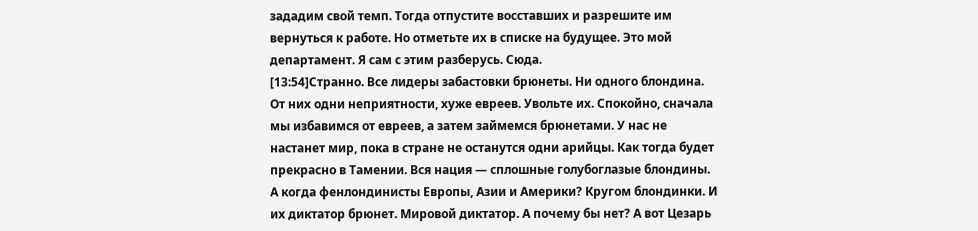зададим свой темп. Тогда отпустите восставших и разрешите им вернуться к работе. Но отметьте их в списке на будущее. Это мой департамент. Я сам с этим разберусь. Сюда.
[13:54]Странно. Все лидеры забастовки брюнеты. Ни одного блондина. От них одни неприятности, хуже евреев. Увольте их. Спокойно, сначала мы избавимся от евреев, а затем займемся брюнетами. У нас не настанет мир, пока в стране не останутся одни арийцы. Как тогда будет прекрасно в Тамении. Вся нация — сплошные голубоглазые блондины. А когда фенлондинисты Европы, Азии и Америки? Кругом блондинки. И их диктатор брюнет. Мировой диктатор. А почему бы нет? А вот Цезарь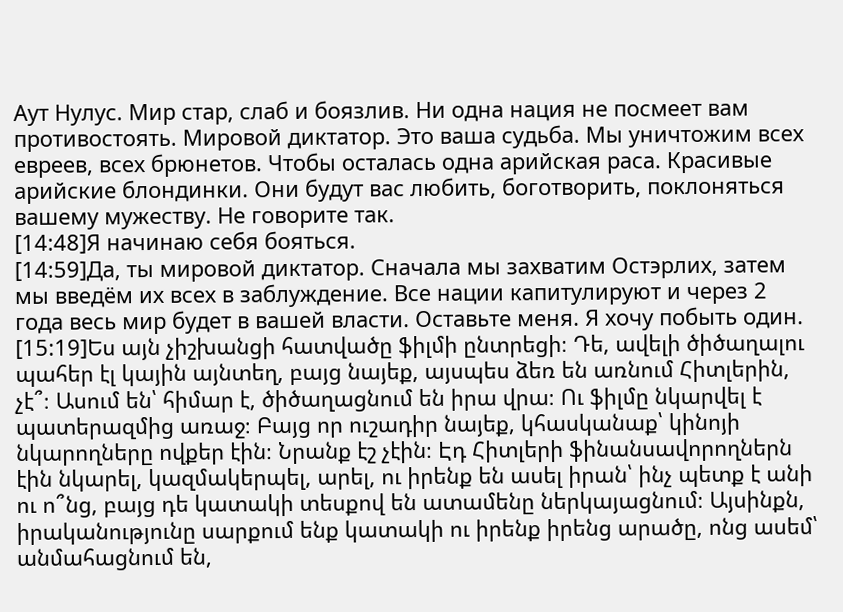Аут Нулус. Мир стар, слаб и боязлив. Ни одна нация не посмеет вам противостоять. Мировой диктатор. Это ваша судьба. Мы уничтожим всех евреев, всех брюнетов. Чтобы осталась одна арийская раса. Красивые арийские блондинки. Они будут вас любить, боготворить, поклоняться вашему мужеству. Не говорите так.
[14:48]Я начинаю себя бояться.
[14:59]Да, ты мировой диктатор. Сначала мы захватим Остэрлих, затем мы введём их всех в заблуждение. Все нации капитулируют и через 2 года весь мир будет в вашей власти. Оставьте меня. Я хочу побыть один.
[15:19]Ես այն չիշխանցի հատվածը ֆիլմի ընտրեցի։ Դե, ավելի ծիծաղալու պահեր էլ կային այնտեղ, բայց նայեք, այսպես ձեռ են առնում Հիտլերին, չէ՞։ Ասում են՝ հիմար է, ծիծաղացնում են իրա վրա։ Ու ֆիլմը նկարվել է պատերազմից առաջ։ Բայց որ ուշադիր նայեք, կհասկանաք՝ կինոյի նկարողները ովքեր էին։ Նրանք էշ չէին։ Էդ Հիտլերի ֆինանսավորողներն էին նկարել, կազմակերպել, արել, ու իրենք են ասել իրան՝ ինչ պետք է անի ու ո՞նց, բայց դե կատակի տեսքով են ատամենը ներկայացնում։ Այսինքն, իրականությունը սարքում ենք կատակի ու իրենք իրենց արածը, ոնց ասեմ՝ անմահացնում են,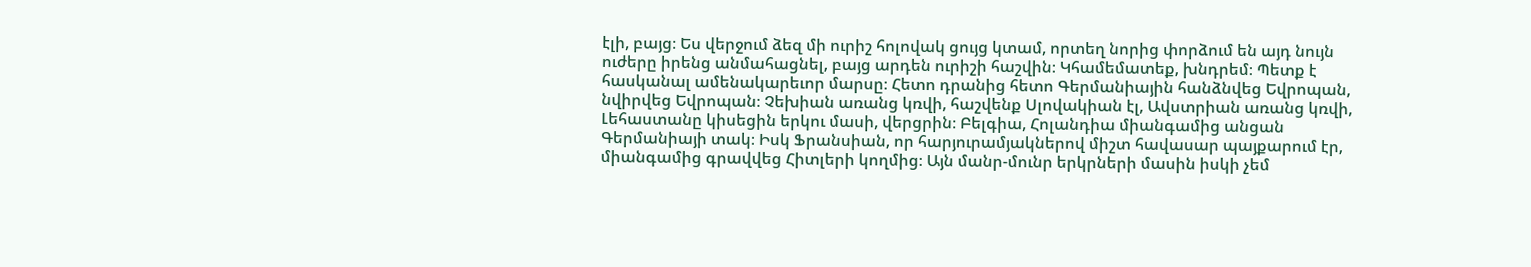էլի, բայց։ Ես վերջում ձեզ մի ուրիշ հոլովակ ցույց կտամ, որտեղ նորից փորձում են այդ նույն ուժերը իրենց անմահացնել, բայց արդեն ուրիշի հաշվին։ Կհամեմատեք, խնդրեմ։ Պետք է հասկանալ ամենակարեւոր մարսը։ Հետո դրանից հետո Գերմանիային հանձնվեց Եվրոպան, նվիրվեց Եվրոպան։ Չեխիան առանց կռվի, հաշվենք Սլովակիան էլ, Ավստրիան առանց կռվի, Լեհաստանը կիսեցին երկու մասի, վերցրին։ Բելգիա, Հոլանդիա միանգամից անցան Գերմանիայի տակ։ Իսկ Ֆրանսիան, որ հարյուրամյակներով միշտ հավասար պայքարում էր, միանգամից գրավվեց Հիտլերի կողմից։ Այն մանր-մունր երկրների մասին իսկի չեմ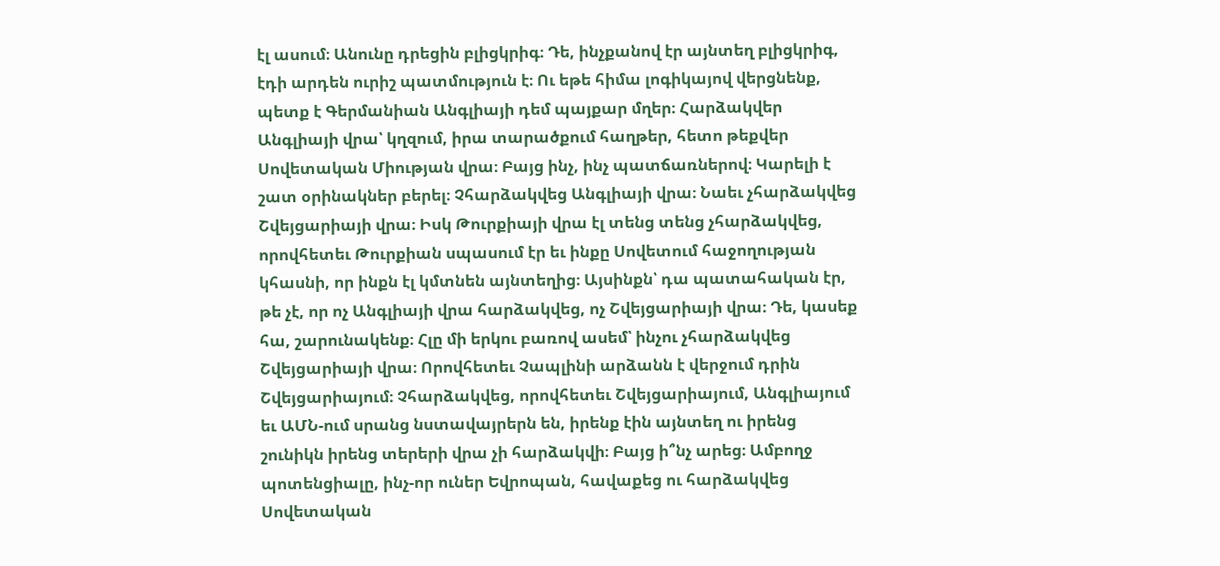էլ ասում։ Անունը դրեցին բլիցկրիգ։ Դե, ինչքանով էր այնտեղ բլիցկրիգ, էդի արդեն ուրիշ պատմություն է։ Ու եթե հիմա լոգիկայով վերցնենք, պետք է Գերմանիան Անգլիայի դեմ պայքար մղեր։ Հարձակվեր Անգլիայի վրա՝ կղզում, իրա տարածքում հաղթեր, հետո թեքվեր Սովետական Միության վրա։ Բայց ինչ, ինչ պատճառներով։ Կարելի է շատ օրինակներ բերել։ Չհարձակվեց Անգլիայի վրա։ Նաեւ չհարձակվեց Շվեյցարիայի վրա։ Իսկ Թուրքիայի վրա էլ տենց տենց չհարձակվեց, որովհետեւ Թուրքիան սպասում էր եւ ինքը Սովետում հաջողության կհասնի, որ ինքն էլ կմտնեն այնտեղից։ Այսինքն՝ դա պատահական էր, թե չէ, որ ոչ Անգլիայի վրա հարձակվեց, ոչ Շվեյցարիայի վրա։ Դե, կասեք հա, շարունակենք։ Հլը մի երկու բառով ասեմ՝ ինչու չհարձակվեց Շվեյցարիայի վրա։ Որովհետեւ Չապլինի արձանն է վերջում դրին Շվեյցարիայում։ Չհարձակվեց, որովհետեւ Շվեյցարիայում, Անգլիայում եւ ԱՄՆ-ում սրանց նստավայրերն են, իրենք էին այնտեղ ու իրենց շունիկն իրենց տերերի վրա չի հարձակվի։ Բայց ի՞նչ արեց։ Ամբողջ պոտենցիալը, ինչ-որ ուներ Եվրոպան, հավաքեց ու հարձակվեց Սովետական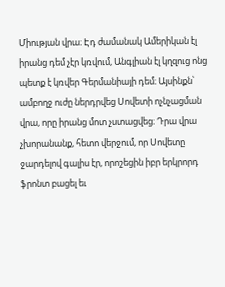Միության վրա։ Էդ ժամանակ Ամերիկան էլ իրանց դեմ չէր կռվում, Անգլիան էլ կղզուց ոնց պետք է կռվեր Գերմանիայի դեմ։ Այսինքն՝ ամբողջ ուժը ներդրվեց Սովետի ոչնչացման վրա, որը իրանց մոտ չստացվեց։ Դրա վրա չխորանանք, հետո վերջում, որ Սովետը ջարդելով գալիս էր, որոշեցին իբր երկրորդ ֆրոնտ բացել եւ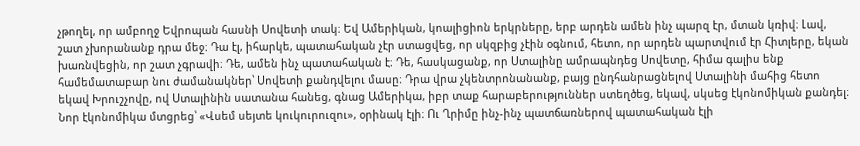չթողել, որ ամբողջ Եվրոպան հասնի Սովետի տակ։ Եվ Ամերիկան, կոալիցիոն երկրները, երբ արդեն ամեն ինչ պարզ էր, մտան կռիվ։ Լավ, շատ չխորանանք դրա մեջ։ Դա էլ, իհարկե, պատահական չէր ստացվեց, որ սկզբից չէին օգնում, հետո, որ արդեն պարտվում էր Հիտլերը, եկան խառնվեցին, որ շատ չգրավի։ Դե, ամեն ինչ պատահական է։ Դե, հասկացանք, որ Ստալինը ամրապնդեց Սովետը, հիմա գալիս ենք համեմատաբար նու ժամանակներ՝ Սովետի քանդվելու մասը։ Դրա վրա չկենտրոնանանք, բայց ընդհանրացնելով Ստալինի մահից հետո եկավ Խրուշչովը, ով Ստալինին սատանա հանեց, գնաց Ամերիկա, իբր տաք հարաբերություններ ստեղծեց, եկավ, սկսեց էկոնոմիկան քանդել։ Նոր էկոնոմիկա մտցրեց՝ «Վսեմ սեյտե կուկուրուզու», օրինակ էլի։ Ու Ղրիմը ինչ-ինչ պատճառներով պատահական էլի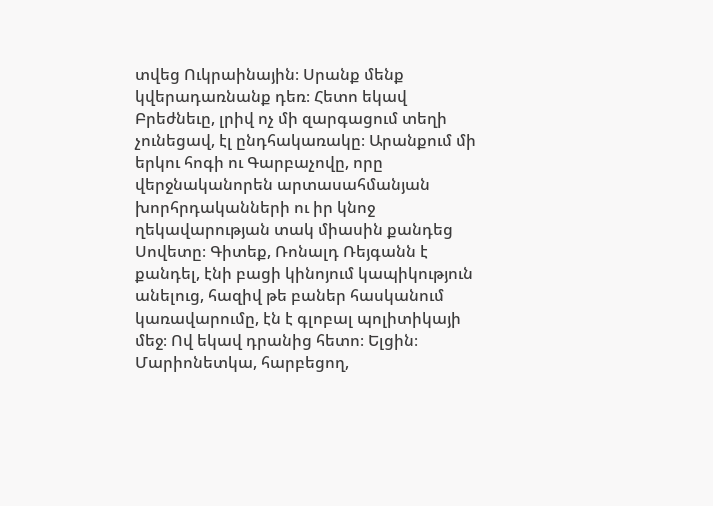տվեց Ուկրաինային։ Սրանք մենք կվերադառնանք դեռ։ Հետո եկավ Բրեժնեւը, լրիվ ոչ մի զարգացում տեղի չունեցավ, էլ ընդհակառակը։ Արանքում մի երկու հոգի ու Գարբաչովը, որը վերջնականորեն արտասահմանյան խորհրդականների ու իր կնոջ ղեկավարության տակ միասին քանդեց Սովետը։ Գիտեք, Ռոնալդ Ռեյգանն է քանդել, էնի բացի կինոյում կապիկություն անելուց, հազիվ թե բաներ հասկանում կառավարումը, էն է գլոբալ պոլիտիկայի մեջ։ Ով եկավ դրանից հետո։ Ելցին։ Մարիոնետկա, հարբեցող,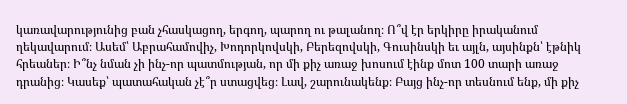կառավարությունից բան չհասկացող, երգող, պարող ու թալանող։ Ո՞վ էր երկիրը իրականում ղեկավարում։ Ասեմ՝ Աբրահամովիչ, Խոդորկովսկի, Բերեզովսկի, Գուսինսկի եւ այլն, այսինքն՝ էթնիկ հրեաներ։ Ի՞նչ նման չի ինչ-որ պատմության, որ մի քիչ առաջ խոսում էինք մոտ 100 տարի առաջ դրանից։ Կասեք՝ պատահական չէ՞ր ստացվեց։ Լավ, շարունակենք։ Բայց ինչ-որ տեսնում ենք, մի քիչ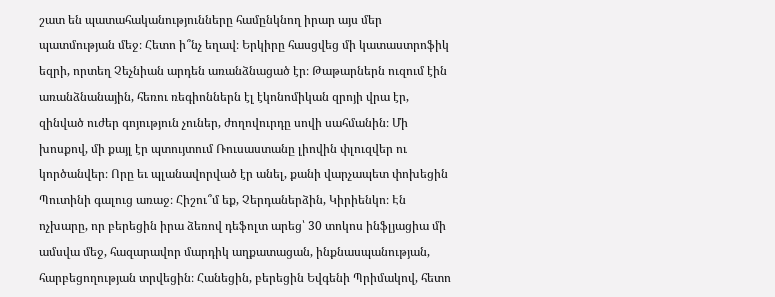շատ են պատահականությունները համընկնող իրար այս մեր պատմության մեջ։ Հետո ի՞նչ եղավ։ Երկիրը հասցվեց մի կատաստրոֆիկ եզրի, որտեղ Չեչնիան արդեն առանձնացած էր։ Թաթարներն ուզում էին առանձնանային, հեռու ռեգիոններն էլ էկոնոմիկան զրոյի վրա էր, զինված ուժեր գոյություն չուներ, ժողովուրդը սովի սահմանին։ Մի խոսքով, մի քայլ էր պտույտում Ռուսաստանը լիովին փլուզվեր ու կործանվեր։ Որը եւ պլանավորված էր անել, քանի վարչապետ փոխեցին Պուտինի գալուց առաջ։ Հիշու՞մ եք, Չերդաներձին, Կիրիենկո։ Էն ոչխարը, որ բերեցին իրա ձեռով դեֆոլտ արեց՝ 30 տոկոս ինֆլյացիա մի ամսվա մեջ, հազարավոր մարդիկ աղքատացան, ինքնասպանության, հարբեցողության տրվեցին։ Հանեցին, բերեցին Եվգենի Պրիմակով, հետո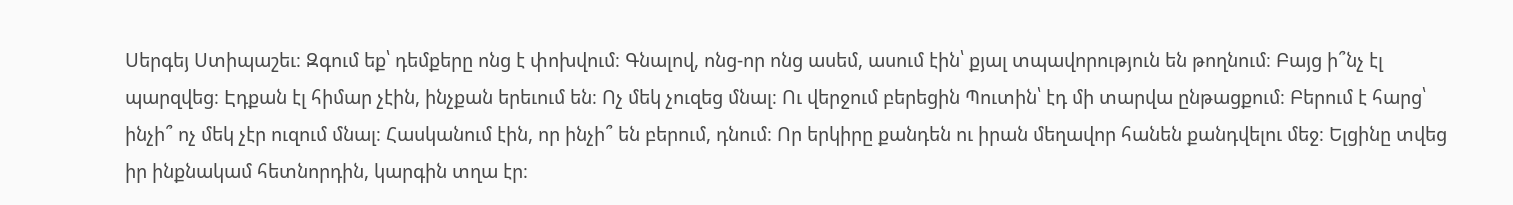Սերգեյ Ստիպաշեւ։ Զգում եք՝ դեմքերը ոնց է փոխվում։ Գնալով, ոնց-որ ոնց ասեմ, ասում էին՝ քյալ տպավորություն են թողնում։ Բայց ի՞նչ էլ պարզվեց։ Էդքան էլ հիմար չէին, ինչքան երեւում են։ Ոչ մեկ չուզեց մնալ։ Ու վերջում բերեցին Պուտին՝ էդ մի տարվա ընթացքում։ Բերում է հարց՝ ինչի՞ ոչ մեկ չէր ուզում մնալ։ Հասկանում էին, որ ինչի՞ են բերում, դնում։ Որ երկիրը քանդեն ու իրան մեղավոր հանեն քանդվելու մեջ։ Ելցինը տվեց իր ինքնակամ հետնորդին, կարգին տղա էր։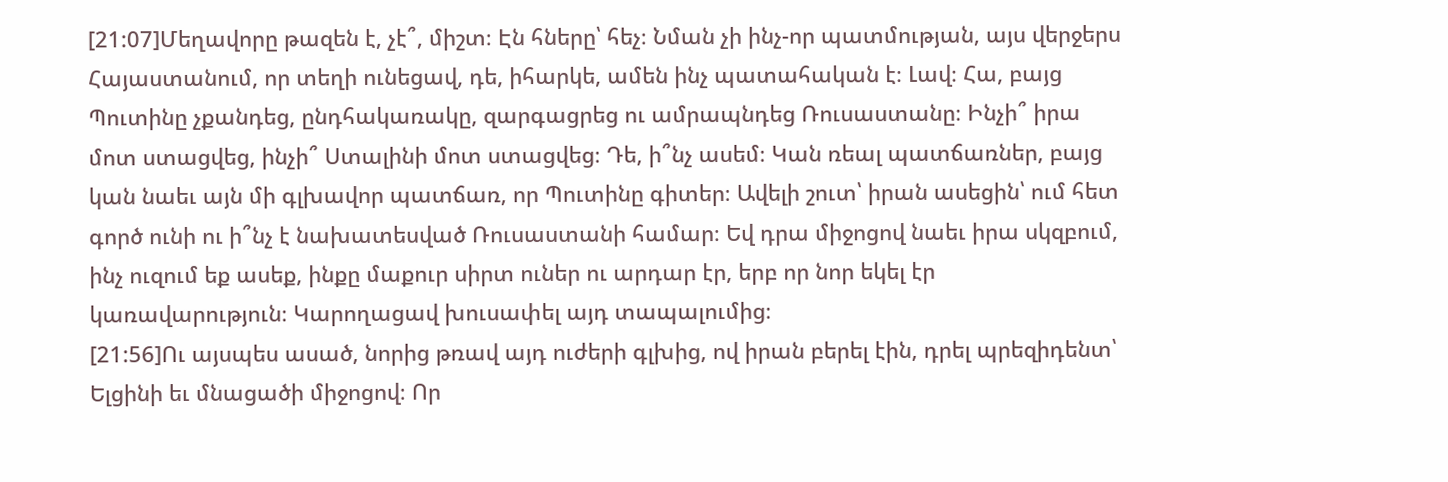[21:07]Մեղավորը թազեն է, չէ՞, միշտ։ Էն հները՝ հեչ։ Նման չի ինչ-որ պատմության, այս վերջերս Հայաստանում, որ տեղի ունեցավ, դե, իհարկե, ամեն ինչ պատահական է։ Լավ։ Հա, բայց Պուտինը չքանդեց, ընդհակառակը, զարգացրեց ու ամրապնդեց Ռուսաստանը։ Ինչի՞ իրա մոտ ստացվեց, ինչի՞ Ստալինի մոտ ստացվեց։ Դե, ի՞նչ ասեմ։ Կան ռեալ պատճառներ, բայց կան նաեւ այն մի գլխավոր պատճառ, որ Պուտինը գիտեր։ Ավելի շուտ՝ իրան ասեցին՝ ում հետ գործ ունի ու ի՞նչ է նախատեսված Ռուսաստանի համար։ Եվ դրա միջոցով նաեւ իրա սկզբում, ինչ ուզում եք ասեք, ինքը մաքուր սիրտ ուներ ու արդար էր, երբ որ նոր եկել էր կառավարություն։ Կարողացավ խուսափել այդ տապալումից։
[21:56]Ու այսպես ասած, նորից թռավ այդ ուժերի գլխից, ով իրան բերել էին, դրել պրեզիդենտ՝ Ելցինի եւ մնացածի միջոցով։ Որ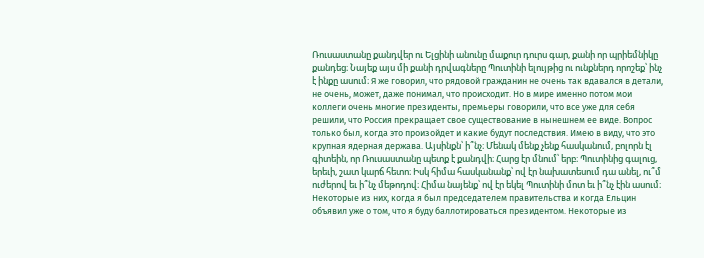Ռուսաստանը քանդվեր ու Ելցինի անունը մաքուր դուրս գար, քանի որ պրիեմնիկը քանդեց։ Նայեք այս մի քանի դրվագները Պուտինի ելույթից ու ունքներդ որոշեք՝ ինչ է ինքը ասում։ Я же говорил, что рядовой гражданин не очень так вдавался в детали, не очень, может, даже понимал, что происходит. Но в мире именно потом мои коллеги очень многие президенты, премьеры говорили, что все уже для себя решили, что Россия прекращает свое существование в нынешнем ее виде. Вопрос только был, когда это произойдет и какие будут последствия. Имею в виду, что это крупная ядерная держава. Այսինքն՝ ի՞նչ։ Մենակ մենք չենք հասկանում, բոլորն էլ գիտեին, որ Ռուսաստանը պետք է քանդվի։ Հարց էր մնում՝ երբ։ Պուտինից գալուց, երեւի, շատ կարճ հետո։ Իսկ հիմա հասկանանք՝ ով էր նախատեսում դա անել, ու՞մ ուժերով եւ ի՞նչ մեթոդով։ Հիմա նայենք՝ ով էր եկել Պուտինի մոտ եւ ի՞նչ էին ասում։ Некоторые из них, когда я был председателем правительства и когда Ельцин объявил уже о том, что я буду баллотироваться президентом. Некоторые из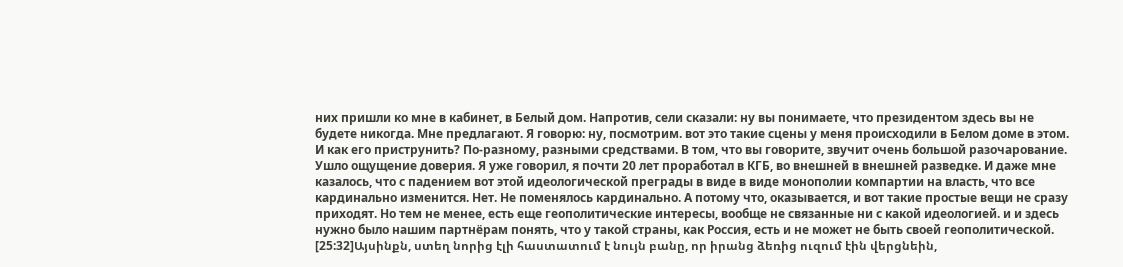них пришли ко мне в кабинет, в Белый дом. Напротив, сели сказали: ну вы понимаете, что президентом здесь вы не будете никогда. Мне предлагают. Я говорю: ну, посмотрим. вот это такие сцены у меня происходили в Белом доме в этом. И как его приструнить? По-разному, разными средствами. В том, что вы говорите, звучит очень большой разочарование. Ушло ощущение доверия. Я уже говорил, я почти 20 лет проработал в КГБ, во внешней в внешней разведке. И даже мне казалось, что с падением вот этой идеологической преграды в виде в виде монополии компартии на власть, что все кардинально изменится. Нет. Не поменялось кардинально. А потому что, оказывается, и вот такие простые вещи не сразу приходят. Но тем не менее, есть еще геополитические интересы, вообще не связанные ни с какой идеологией. и и здесь нужно было нашим партнёрам понять, что у такой страны, как Россия, есть и не может не быть своей геополитической.
[25:32]Այսինքն, ստեղ նորից էլի հաստատում է նույն բանը, որ իրանց ձեռից ուզում էին վերցնեին,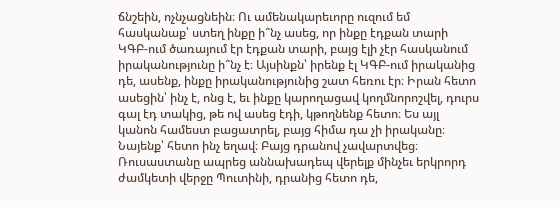ճնշեին, ոչնչացնեին։ Ու ամենակարեւորը ուզում եմ հասկանաք՝ ստեղ ինքը ի՞նչ ասեց, որ ինքը էդքան տարի ԿԳԲ-ում ծառայում էր էդքան տարի, բայց էլի չէր հասկանում իրականությունը ի՞նչ է։ Այսինքն՝ իրենք էլ ԿԳԲ-ում իրականից դե, ասենք, ինքը իրականությունից շատ հեռու էր։ Իրան հետո ասեցին՝ ինչ է, ոնց է, եւ ինքը կարողացավ կողմնորոշվել, դուրս գալ էդ տակից, թե ով ասեց էդի, կթողնենք հետո։ Ես այլ կանոն համեստ բացատրել, բայց հիմա դա չի իրականը։ Նայենք՝ հետո ինչ եղավ։ Բայց դրանով չավարտվեց։ Ռուսաստանը ապրեց աննախադեպ վերելք մինչեւ երկրորդ ժամկետի վերջը Պուտինի, դրանից հետո դե,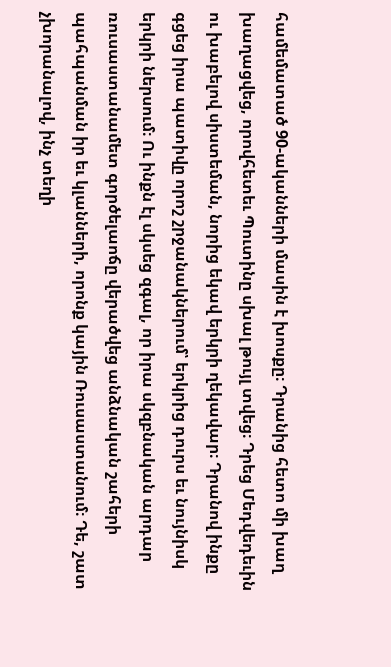համեմատած 90-ականների մասին է խոսքը։ Դրանից հետո մի խաղ խաղացվեց, որովհետեւ Պուտինը սխալ թույլ տվեց։ Դրեց Մեդվեդեւին ու խաբելով սիստեման, նորից եկավ երկրի ղեկավար։ Դրանով ինքը գցեց իրա պատիվը որոշ շրջանակներում՝ երկրից դուրս եւ նույնիսկ երկրի ներսում։ Ու ինքն էլ սկսեց զգալ, որ իրա սկզբնական արդար ռուսաստանամետ գործելաոճը վերածվեց անձնական շահերի պահպանման իր եւ կլանների, որոնք կային Ռուսաստանում։ Դե, շատ չխորանալով, ինչ տեղի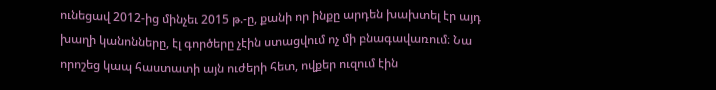ունեցավ 2012-ից մինչեւ 2015 թ.-ը, քանի որ ինքը արդեն խախտել էր այդ խաղի կանոնները, էլ գործերը չէին ստացվում ոչ մի բնագավառում։ Նա որոշեց կապ հաստատի այն ուժերի հետ, ովքեր ուզում էին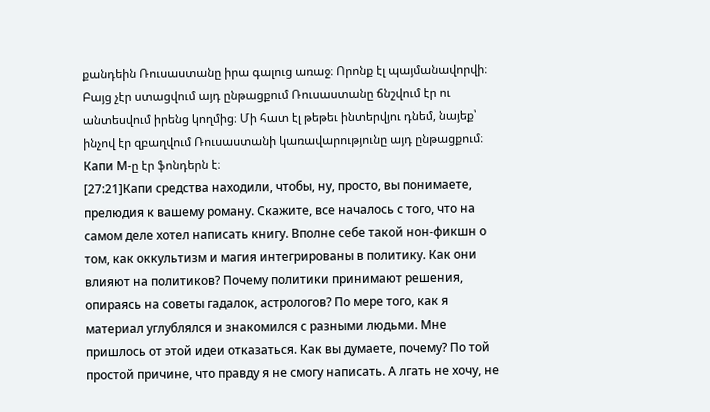քանդեին Ռուսաստանը իրա գալուց առաջ։ Որոնք էլ պայմանավորվի։ Բայց չէր ստացվում այդ ընթացքում Ռուսաստանը ճնշվում էր ու անտեսվում իրենց կողմից։ Մի հատ էլ թեթեւ ինտերվյու դնեմ, նայեք՝ ինչով էր զբաղվում Ռուսաստանի կառավարությունը այդ ընթացքում։ Капи М-ը էր ֆոնդերն է։
[27:21]Капи средства находили, чтобы, ну, просто, вы понимаете, прелюдия к вашему роману. Скажите, все началось с того, что на самом деле хотел написать книгу. Вполне себе такой нон-фикшн о том, как оккультизм и магия интегрированы в политику. Как они влияют на политиков? Почему политики принимают решения, опираясь на советы гадалок, астрологов? По мере того, как я материал углублялся и знакомился с разными людьми. Мне пришлось от этой идеи отказаться. Как вы думаете, почему? По той простой причине, что правду я не смогу написать. А лгать не хочу, не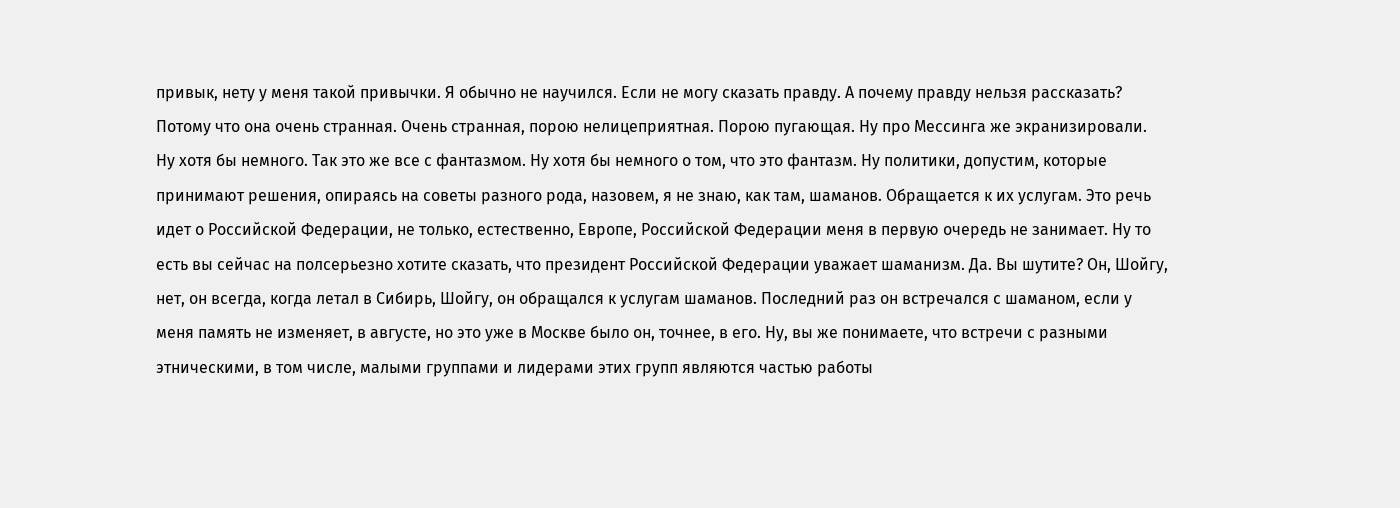привык, нету у меня такой привычки. Я обычно не научился. Если не могу сказать правду. А почему правду нельзя рассказать? Потому что она очень странная. Очень странная, порою нелицеприятная. Порою пугающая. Ну про Мессинга же экранизировали. Ну хотя бы немного. Так это же все с фантазмом. Ну хотя бы немного о том, что это фантазм. Ну политики, допустим, которые принимают решения, опираясь на советы разного рода, назовем, я не знаю, как там, шаманов. Обращается к их услугам. Это речь идет о Российской Федерации, не только, естественно, Европе, Российской Федерации меня в первую очередь не занимает. Ну то есть вы сейчас на полсерьезно хотите сказать, что президент Российской Федерации уважает шаманизм. Да. Вы шутите? Он, Шойгу, нет, он всегда, когда летал в Сибирь, Шойгу, он обращался к услугам шаманов. Последний раз он встречался с шаманом, если у меня память не изменяет, в августе, но это уже в Москве было он, точнее, в его. Ну, вы же понимаете, что встречи с разными этническими, в том числе, малыми группами и лидерами этих групп являются частью работы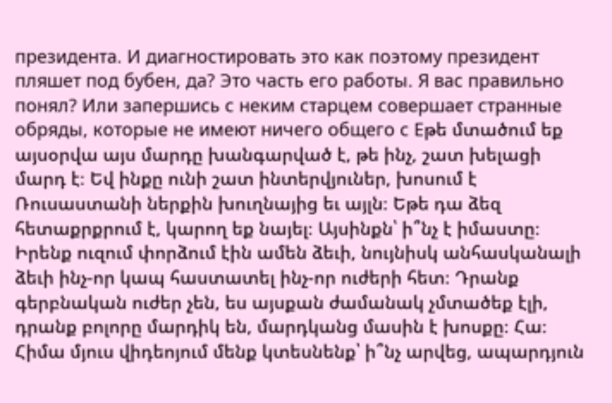президента. И диагностировать это как поэтому президент пляшет под бубен, да? Это часть его работы. Я вас правильно понял? Или запершись с неким старцем совершает странные обряды, которые не имеют ничего общего с Еթե մտածում եք այսօրվա այս մարդը խանգարված է, թե ինչ, շատ խելացի մարդ է։ Եվ ինքը ունի շատ ինտերվյուներ, խոսում է Ռուսաստանի ներքին խուղնայից եւ այլն։ Եթե դա ձեզ հետաքրքրում է, կարող եք նայել։ Այսինքն՝ ի՞նչ է իմաստը։ Իրենք ուզում փորձում էին ամեն ձեւի, նույնիսկ անհասկանալի ձեւի ինչ-որ կապ հաստատել ինչ-որ ուժերի հետ։ Դրանք գերբնական ուժեր չեն, ես այսքան ժամանակ չմտածեք էլի, դրանք բոլորը մարդիկ են, մարդկանց մասին է խոսքը։ Հա։ Հիմա մյուս վիդեոյում մենք կտեսնենք՝ ի՞նչ արվեց, ապարդյուն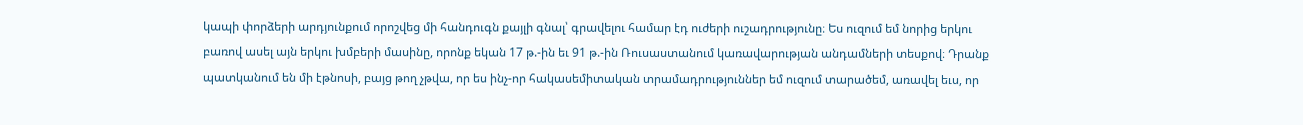կապի փորձերի արդյունքում որոշվեց մի հանդուգն քայլի գնալ՝ գրավելու համար էդ ուժերի ուշադրությունը։ Ես ուզում եմ նորից երկու բառով ասել այն երկու խմբերի մասինը, որոնք եկան 17 թ.-ին եւ 91 թ.-ին Ռուսաստանում կառավարության անդամների տեսքով։ Դրանք պատկանում են մի էթնոսի, բայց թող չթվա, որ ես ինչ-որ հակասեմիտական տրամադրություններ եմ ուզում տարածեմ, առավել եւս, որ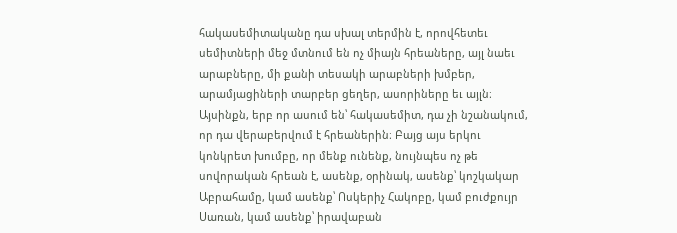հակասեմիտականը դա սխալ տերմին է, որովհետեւ սեմիտների մեջ մտնում են ոչ միայն հրեաները, այլ նաեւ արաբները, մի քանի տեսակի արաբների խմբեր, արամյացիների տարբեր ցեղեր, ասորիները եւ այլն։ Այսինքն, երբ որ ասում են՝ հակասեմիտ, դա չի նշանակում, որ դա վերաբերվում է հրեաներին։ Բայց այս երկու կոնկրետ խումբը, որ մենք ունենք, նույնպես ոչ թե սովորական հրեան է, ասենք, օրինակ, ասենք՝ կոշկակար Աբրահամը, կամ ասենք՝ Ոսկերիչ Հակոբը, կամ բուժքույր Սառան, կամ ասենք՝ իրավաբան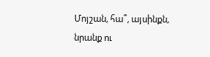Մոյշան, հա՞, այսինքն, նրանք ու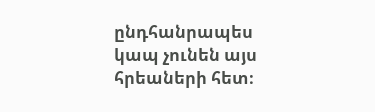ընդհանրապես կապ չունեն այս հրեաների հետ։